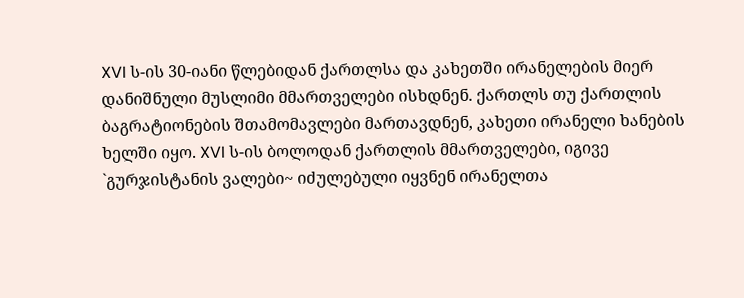XVI ს-ის 30-იანი წლებიდან ქართლსა და კახეთში ირანელების მიერ დანიშნული მუსლიმი მმართველები ისხდნენ. ქართლს თუ ქართლის ბაგრატიონების შთამომავლები მართავდნენ, კახეთი ირანელი ხანების ხელში იყო. XVI ს-ის ბოლოდან ქართლის მმართველები, იგივე `გურჯისტანის ვალები~ იძულებული იყვნენ ირანელთა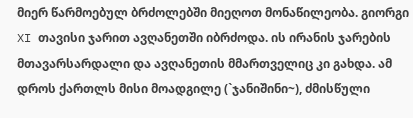მიერ წარმოებულ ბრძოლებში მიეღოთ მონაწილეობა. გიორგი XI თავისი ჯარით ავღანეთში იბრძოდა. ის ირანის ჯარების მთავარსარდალი და ავღანეთის მმართველიც კი გახდა. ამ დროს ქართლს მისი მოადგილე (`ჯანიშინი~), ძმისწული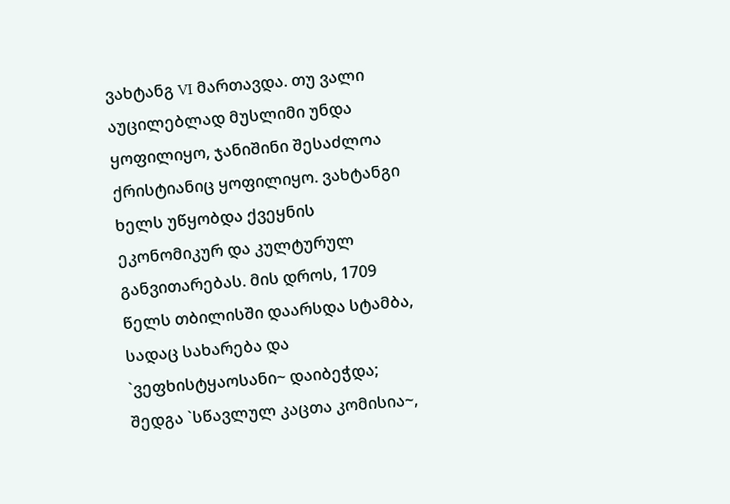ვახტანგ VI მართავდა. თუ ვალი აუცილებლად მუსლიმი უნდა ყოფილიყო, ჯანიშინი შესაძლოა ქრისტიანიც ყოფილიყო. ვახტანგი ხელს უწყობდა ქვეყნის ეკონომიკურ და კულტურულ განვითარებას. მის დროს, 1709 წელს თბილისში დაარსდა სტამბა,
სადაც სახარება და `ვეფხისტყაოსანი~ დაიბეჭდა; შედგა `სწავლულ კაცთა კომისია~,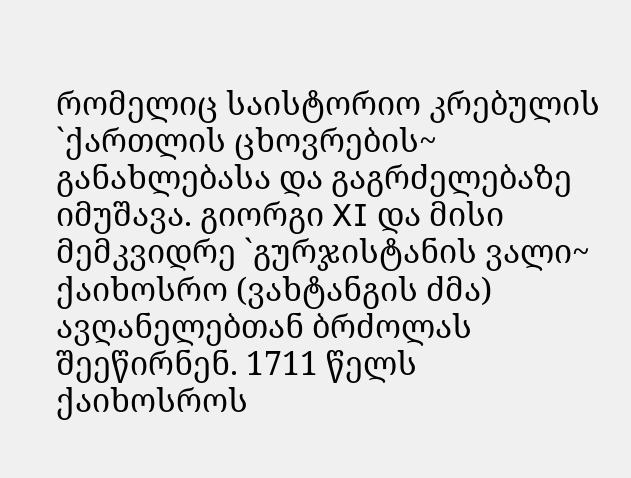რომელიც საისტორიო კრებულის `ქართლის ცხოვრების~ განახლებასა და გაგრძელებაზე იმუშავა. გიორგი XI და მისი მემკვიდრე `გურჯისტანის ვალი~ ქაიხოსრო (ვახტანგის ძმა) ავღანელებთან ბრძოლას შეეწირნენ. 1711 წელს ქაიხოსროს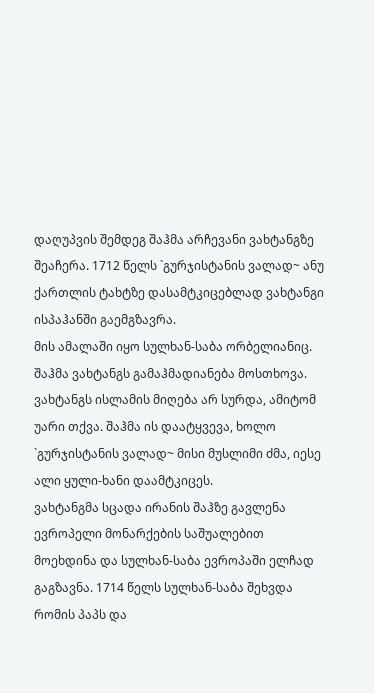დაღუპვის შემდეგ შაჰმა არჩევანი ვახტანგზე შეაჩერა. 1712 წელს `გურჯისტანის ვალად~ ანუ ქართლის ტახტზე დასამტკიცებლად ვახტანგი ისპაჰანში გაემგზავრა.
მის ამალაში იყო სულხან-საბა ორბელიანიც. შაჰმა ვახტანგს გამაჰმადიანება მოსთხოვა. ვახტანგს ისლამის მიღება არ სურდა, ამიტომ უარი თქვა. შაჰმა ის დაატყვევა, ხოლო `გურჯისტანის ვალად~ მისი მუსლიმი ძმა, იესე ალი ყული-ხანი დაამტკიცეს.
ვახტანგმა სცადა ირანის შაჰზე გავლენა ევროპელი მონარქების საშუალებით მოეხდინა და სულხან-საბა ევროპაში ელჩად გაგზავნა. 1714 წელს სულხან-საბა შეხვდა რომის პაპს და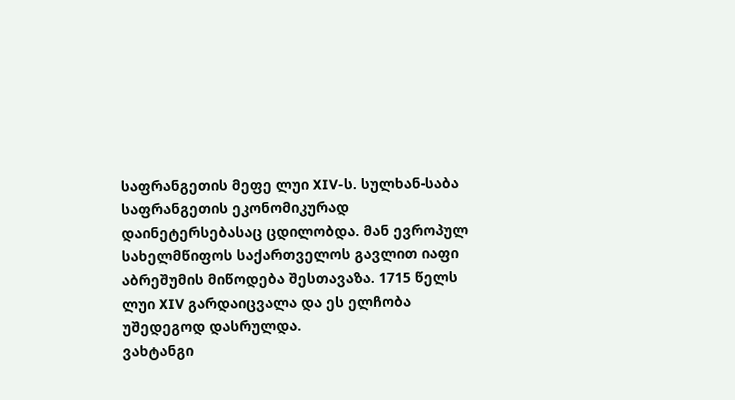საფრანგეთის მეფე ლუი XIV-ს. სულხან-საბა საფრანგეთის ეკონომიკურად დაინეტერსებასაც ცდილობდა. მან ევროპულ სახელმწიფოს საქართველოს გავლით იაფი აბრეშუმის მიწოდება შესთავაზა. 1715 წელს ლუი XIV გარდაიცვალა და ეს ელჩობა უშედეგოდ დასრულდა.
ვახტანგი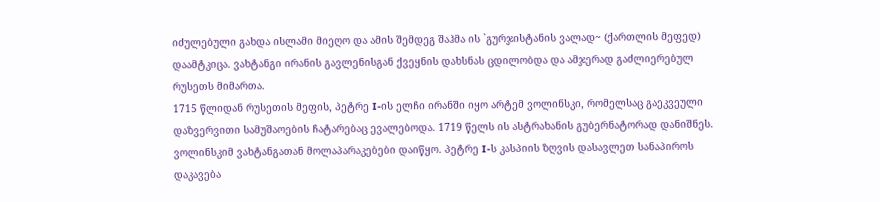იძულებული გახდა ისლამი მიეღო და ამის შემდეგ შაჰმა ის `გურჯისტანის ვალად~ (ქართლის მეფედ) დაამტკიცა. ვახტანგი ირანის გავლენისგან ქვეყნის დახსნას ცდილობდა და ამჯერად გაძლიერებულ რუსეთს მიმართა.
1715 წლიდან რუსეთის მეფის, პეტრე I-ის ელჩი ირანში იყო არტემ ვოლინსკი, რომელსაც გაეკვეული დაზვერვითი სამუშაოების ჩატარებაც ევალებოდა. 1719 წელს ის ასტრახანის გუბერნატორად დანიშნეს. ვოლინსკიმ ვახტანგათან მოლაპარაკებები დაიწყო. პეტრე I-ს კასპიის ზღვის დასავლეთ სანაპიროს დაკავება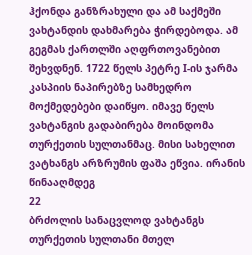ჰქონდა განზრახული და ამ საქმეში ვახტანდის დახმარება ჭირდებოდა. ამ გეგმას ქართლში აღფრთოვანებით შეხვდნენ. 1722 წელს პეტრე I-ის ჯარმა კასპიის ნაპირებზე სამხედრო მოქმედებები დაიწყო. იმავე წელს ვახტანგის გადაბირება მოინდომა თურქეთის სულთანმაც. მისი სახელით ვატხანგს არზრუმის ფაშა ეწვია. ირანის წინააღმდეგ
22
ბრძოლის სანაცვლოდ ვახტანგს თურქეთის სულთანი მთელ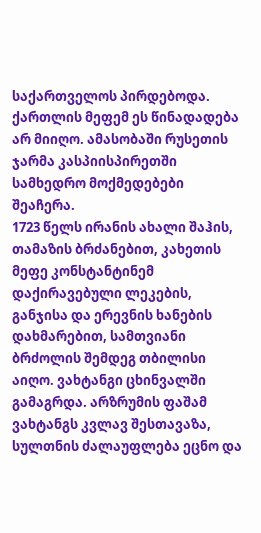საქართველოს პირდებოდა. ქართლის მეფემ ეს წინადადება არ მიიღო. ამასობაში რუსეთის ჯარმა კასპიისპირეთში სამხედრო მოქმედებები შეაჩერა.
1723 წელს ირანის ახალი შაჰის, თამაზის ბრძანებით, კახეთის მეფე კონსტანტინემ დაქირავებული ლეკების, განჯისა და ერევნის ხანების დახმარებით, სამთვიანი ბრძოლის შემდეგ თბილისი აიღო. ვახტანგი ცხინვალში გამაგრდა. არზრუმის ფაშამ ვახტანგს კვლავ შესთავაზა, სულთნის ძალაუფლება ეცნო და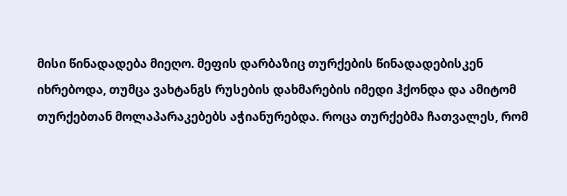მისი წინადადება მიეღო. მეფის დარბაზიც თურქების წინადადებისკენ იხრებოდა, თუმცა ვახტანგს რუსების დახმარების იმედი ჰქონდა და ამიტომ თურქებთან მოლაპარაკებებს აჭიანურებდა. როცა თურქებმა ჩათვალეს, რომ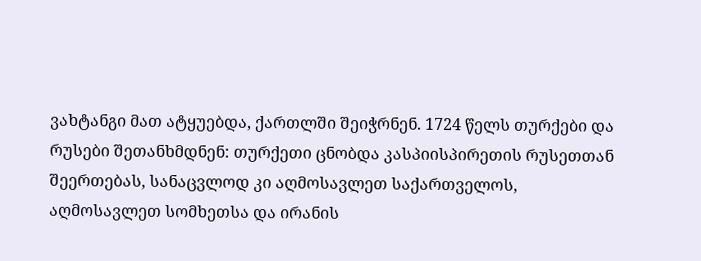ვახტანგი მათ ატყუებდა, ქართლში შეიჭრნენ. 1724 წელს თურქები და რუსები შეთანხმდნენ: თურქეთი ცნობდა კასპიისპირეთის რუსეთთან შეერთებას, სანაცვლოდ კი აღმოსავლეთ საქართველოს, აღმოსავლეთ სომხეთსა და ირანის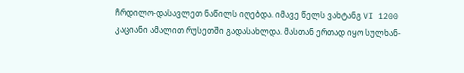ჩრდილო-დასავლეთ ნაწილს იღებდა. იმავე წელს ვახტანგ VI 1200 კაციანი ამალით რუსეთში გადასახლდა. მასთან ერთად იყო სულხან-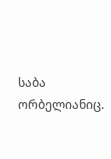საბა ორბელიანიც.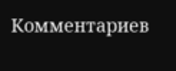Комментариев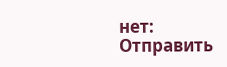нет:
Отправить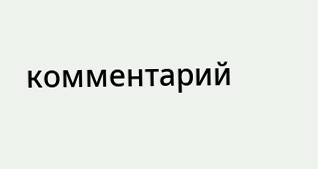комментарий